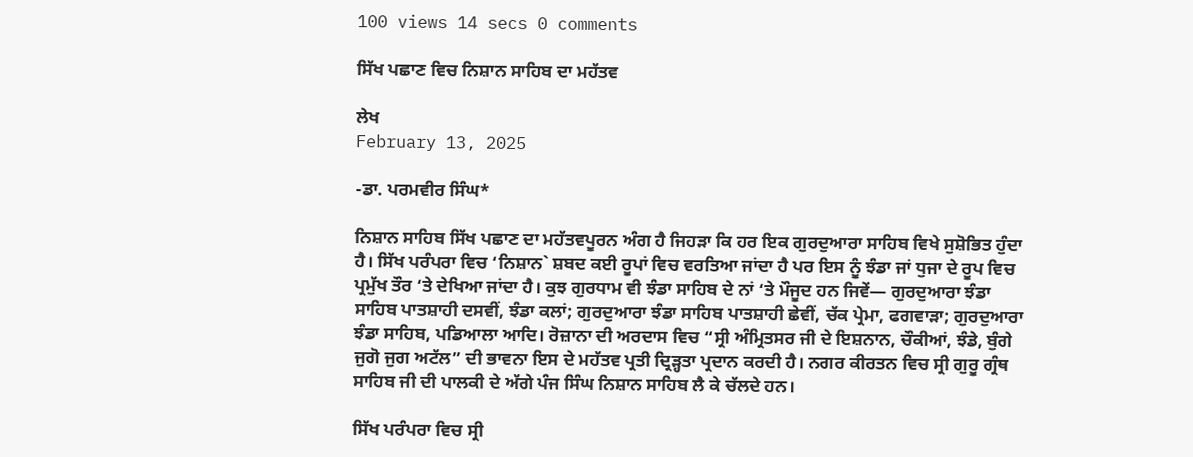100 views 14 secs 0 comments

ਸਿੱਖ ਪਛਾਣ ਵਿਚ ਨਿਸ਼ਾਨ ਸਾਹਿਬ ਦਾ ਮਹੱਤਵ

ਲੇਖ
February 13, 2025

-ਡਾ. ਪਰਮਵੀਰ ਸਿੰਘ*

ਨਿਸ਼ਾਨ ਸਾਹਿਬ ਸਿੱਖ ਪਛਾਣ ਦਾ ਮਹੱਤਵਪੂਰਨ ਅੰਗ ਹੈ ਜਿਹੜਾ ਕਿ ਹਰ ਇਕ ਗੁਰਦੁਆਰਾ ਸਾਹਿਬ ਵਿਖੇ ਸੁਸ਼ੋਭਿਤ ਹੁੰਦਾ ਹੈ। ਸਿੱਖ ਪਰੰਪਰਾ ਵਿਚ ‘ਨਿਸ਼ਾਨ` ਸ਼ਬਦ ਕਈ ਰੂਪਾਂ ਵਿਚ ਵਰਤਿਆ ਜਾਂਦਾ ਹੈ ਪਰ ਇਸ ਨੂੰ ਝੰਡਾ ਜਾਂ ਧੁਜਾ ਦੇ ਰੂਪ ਵਿਚ ਪ੍ਰਮੁੱਖ ਤੌਰ ‘ਤੇ ਦੇਖਿਆ ਜਾਂਦਾ ਹੈ। ਕੁਝ ਗੁਰਧਾਮ ਵੀ ਝੰਡਾ ਸਾਹਿਬ ਦੇ ਨਾਂ ‘ਤੇ ਮੌਜੂਦ ਹਨ ਜਿਵੇਂ— ਗੁਰਦੁਆਰਾ ਝੰਡਾ ਸਾਹਿਬ ਪਾਤਸ਼ਾਹੀ ਦਸਵੀਂ, ਝੰਡਾ ਕਲਾਂ; ਗੁਰਦੁਆਰਾ ਝੰਡਾ ਸਾਹਿਬ ਪਾਤਸ਼ਾਹੀ ਛੇਵੀਂ, ਚੱਕ ਪ੍ਰੇਮਾ, ਫਗਵਾੜਾ; ਗੁਰਦੁਆਰਾ ਝੰਡਾ ਸਾਹਿਬ, ਪਡਿਆਲਾ ਆਦਿ। ਰੋਜ਼ਾਨਾ ਦੀ ਅਰਦਾਸ ਵਿਚ “ਸ੍ਰੀ ਅੰਮ੍ਰਿਤਸਰ ਜੀ ਦੇ ਇਸ਼ਨਾਨ, ਚੌਕੀਆਂ, ਝੰਡੇ, ਬੁੰਗੇ ਜੁਗੋ ਜੁਗ ਅਟੱਲ” ਦੀ ਭਾਵਨਾ ਇਸ ਦੇ ਮਹੱਤਵ ਪ੍ਰਤੀ ਦ੍ਰਿੜ੍ਹਤਾ ਪ੍ਰਦਾਨ ਕਰਦੀ ਹੈ। ਨਗਰ ਕੀਰਤਨ ਵਿਚ ਸ੍ਰੀ ਗੁਰੂ ਗ੍ਰੰਥ ਸਾਹਿਬ ਜੀ ਦੀ ਪਾਲਕੀ ਦੇ ਅੱਗੇ ਪੰਜ ਸਿੰਘ ਨਿਸ਼ਾਨ ਸਾਹਿਬ ਲੈ ਕੇ ਚੱਲਦੇ ਹਨ।

ਸਿੱਖ ਪਰੰਪਰਾ ਵਿਚ ਸ੍ਰੀ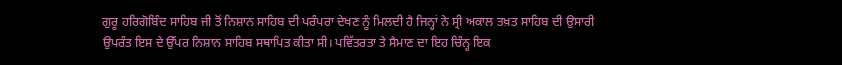ਗੁਰੂ ਹਰਿਗੋਬਿੰਦ ਸਾਹਿਬ ਜੀ ਤੋਂ ਨਿਸ਼ਾਨ ਸਾਹਿਬ ਦੀ ਪਰੰਪਰਾ ਦੇਖਣ ਨੂੰ ਮਿਲਦੀ ਹੈ ਜਿਨ੍ਹਾਂ ਨੇ ਸ੍ਰੀ ਅਕਾਲ ਤਖ਼ਤ ਸਾਹਿਬ ਦੀ ਉਸਾਰੀ ਉਪਰੰਤ ਇਸ ਦੇ ਉੱਪਰ ਨਿਸ਼ਾਨ ਸਾਹਿਬ ਸਥਾਪਿਤ ਕੀਤਾ ਸੀ। ਪਵਿੱਤਰਤਾ ਤੇ ਸੈਮਾਣ ਦਾ ਇਹ ਚਿੰਨ੍ਹ ਇਕ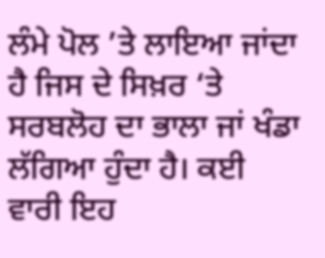ਲੰਮੇ ਪੋਲ ’ਤੇ ਲਾਇਆ ਜਾਂਦਾ ਹੈ ਜਿਸ ਦੇ ਸਿਖ਼ਰ ‘ਤੇ ਸਰਬਲੋਹ ਦਾ ਭਾਲਾ ਜਾਂ ਖੰਡਾ ਲੱਗਿਆ ਹੁੰਦਾ ਹੈ। ਕਈ ਵਾਰੀ ਇਹ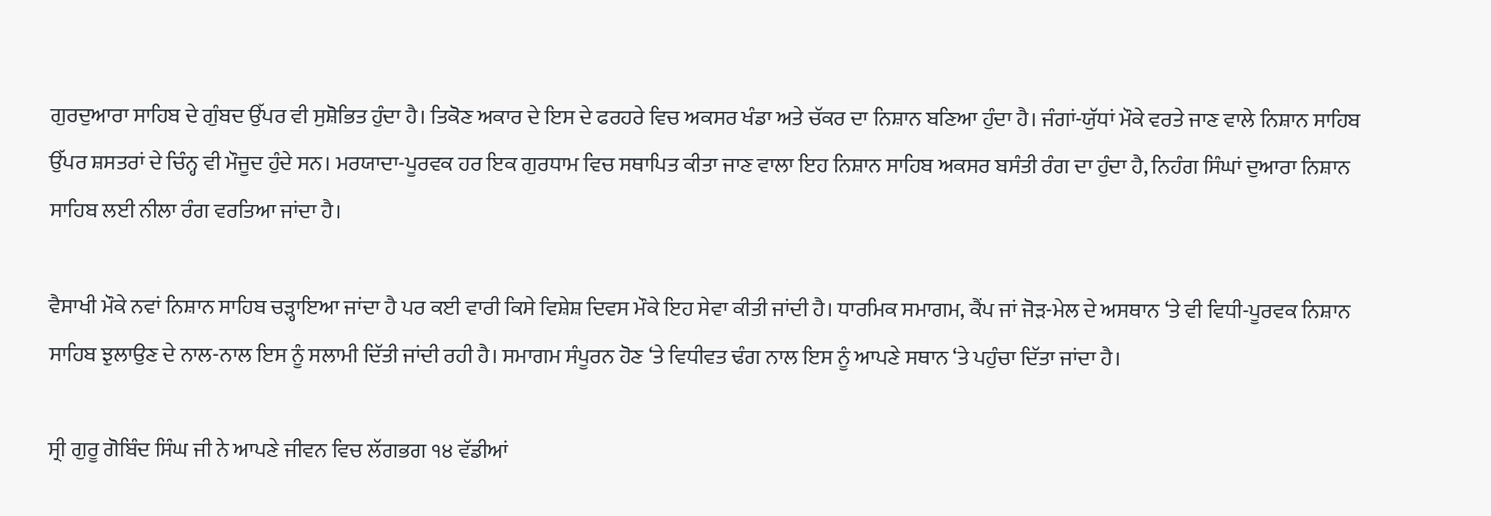ਗੁਰਦੁਆਰਾ ਸਾਹਿਬ ਦੇ ਗੁੰਬਦ ਉੱਪਰ ਵੀ ਸੁਸ਼ੋਭਿਤ ਹੁੰਦਾ ਹੈ। ਤਿਕੋਣ ਅਕਾਰ ਦੇ ਇਸ ਦੇ ਫਰਹਰੇ ਵਿਚ ਅਕਸਰ ਖੰਡਾ ਅਤੇ ਚੱਕਰ ਦਾ ਨਿਸ਼ਾਨ ਬਣਿਆ ਹੁੰਦਾ ਹੈ। ਜੰਗਾਂ-ਯੁੱਧਾਂ ਮੌਕੇ ਵਰਤੇ ਜਾਣ ਵਾਲੇ ਨਿਸ਼ਾਨ ਸਾਹਿਬ ਉੱਪਰ ਸ਼ਸਤਰਾਂ ਦੇ ਚਿੰਨ੍ਹ ਵੀ ਮੌਜੂਦ ਹੁੰਦੇ ਸਨ। ਮਰਯਾਦਾ-ਪੂਰਵਕ ਹਰ ਇਕ ਗੁਰਧਾਮ ਵਿਚ ਸਥਾਪਿਤ ਕੀਤਾ ਜਾਣ ਵਾਲਾ ਇਹ ਨਿਸ਼ਾਨ ਸਾਹਿਬ ਅਕਸਰ ਬਸੰਤੀ ਰੰਗ ਦਾ ਹੁੰਦਾ ਹੈ, ਨਿਹੰਗ ਸਿੰਘਾਂ ਦੁਆਰਾ ਨਿਸ਼ਾਨ ਸਾਹਿਬ ਲਈ ਨੀਲਾ ਰੰਗ ਵਰਤਿਆ ਜਾਂਦਾ ਹੈ।

ਵੈਸਾਖੀ ਮੌਕੇ ਨਵਾਂ ਨਿਸ਼ਾਨ ਸਾਹਿਬ ਚੜ੍ਹਾਇਆ ਜਾਂਦਾ ਹੈ ਪਰ ਕਈ ਵਾਰੀ ਕਿਸੇ ਵਿਸ਼ੇਸ਼ ਦਿਵਸ ਮੌਕੇ ਇਹ ਸੇਵਾ ਕੀਤੀ ਜਾਂਦੀ ਹੈ। ਧਾਰਮਿਕ ਸਮਾਗਮ, ਕੈਂਪ ਜਾਂ ਜੋੜ-ਮੇਲ ਦੇ ਅਸਥਾਨ ‘ਤੇ ਵੀ ਵਿਧੀ-ਪੂਰਵਕ ਨਿਸ਼ਾਨ ਸਾਹਿਬ ਝੁਲਾਉਣ ਦੇ ਨਾਲ-ਨਾਲ ਇਸ ਨੂੰ ਸਲਾਮੀ ਦਿੱਤੀ ਜਾਂਦੀ ਰਹੀ ਹੈ। ਸਮਾਗਮ ਸੰਪੂਰਨ ਹੋਣ ‘ਤੇ ਵਿਧੀਵਤ ਢੰਗ ਨਾਲ ਇਸ ਨੂੰ ਆਪਣੇ ਸਥਾਨ ‘ਤੇ ਪਹੁੰਚਾ ਦਿੱਤਾ ਜਾਂਦਾ ਹੈ।

ਸ੍ਰੀ ਗੁਰੂ ਗੋਬਿੰਦ ਸਿੰਘ ਜੀ ਨੇ ਆਪਣੇ ਜੀਵਨ ਵਿਚ ਲੱਗਭਗ ੧੪ ਵੱਡੀਆਂ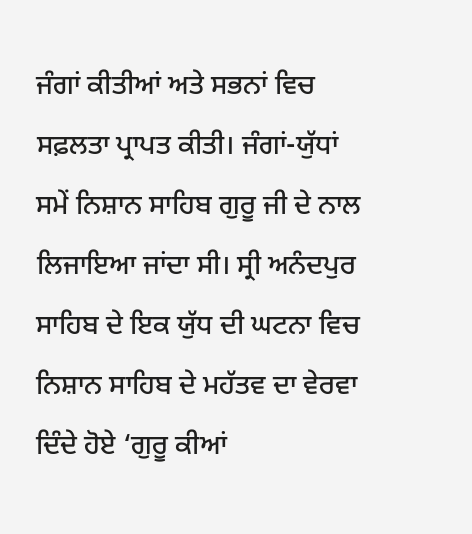ਜੰਗਾਂ ਕੀਤੀਆਂ ਅਤੇ ਸਭਨਾਂ ਵਿਚ ਸਫ਼ਲਤਾ ਪ੍ਰਾਪਤ ਕੀਤੀ। ਜੰਗਾਂ-ਯੁੱਧਾਂ ਸਮੇਂ ਨਿਸ਼ਾਨ ਸਾਹਿਬ ਗੁਰੂ ਜੀ ਦੇ ਨਾਲ ਲਿਜਾਇਆ ਜਾਂਦਾ ਸੀ। ਸ੍ਰੀ ਅਨੰਦਪੁਰ ਸਾਹਿਬ ਦੇ ਇਕ ਯੁੱਧ ਦੀ ਘਟਨਾ ਵਿਚ ਨਿਸ਼ਾਨ ਸਾਹਿਬ ਦੇ ਮਹੱਤਵ ਦਾ ਵੇਰਵਾ ਦਿੰਦੇ ਹੋਏ ‘ਗੁਰੂ ਕੀਆਂ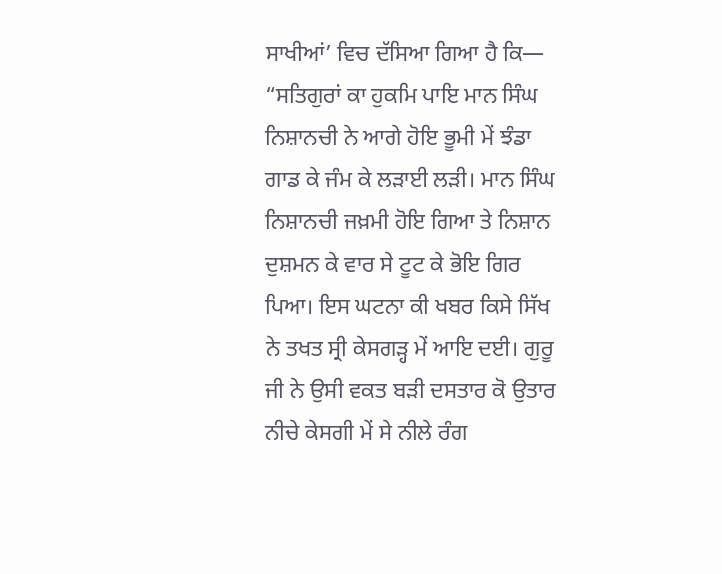ਸਾਖੀਆਂ’ ਵਿਚ ਦੱਸਿਆ ਗਿਆ ਹੈ ਕਿ— “ਸਤਿਗੁਰਾਂ ਕਾ ਹੁਕਮਿ ਪਾਇ ਮਾਨ ਸਿੰਘ ਨਿਸ਼ਾਨਚੀ ਨੇ ਆਗੇ ਹੋਇ ਭੂਮੀ ਮੇਂ ਝੰਡਾ ਗਾਡ ਕੇ ਜੰਮ ਕੇ ਲੜਾਈ ਲੜੀ। ਮਾਨ ਸਿੰਘ ਨਿਸ਼ਾਨਚੀ ਜਖ਼ਮੀ ਹੋਇ ਗਿਆ ਤੇ ਨਿਸ਼ਾਨ ਦੁਸ਼ਮਨ ਕੇ ਵਾਰ ਸੇ ਟੂਟ ਕੇ ਭੋਇ ਗਿਰ ਪਿਆ। ਇਸ ਘਟਨਾ ਕੀ ਖਬਰ ਕਿਸੇ ਸਿੱਖ ਨੇ ਤਖਤ ਸ੍ਰੀ ਕੇਸਗੜ੍ਹ ਮੇਂ ਆਇ ਦਈ। ਗੁਰੂ ਜੀ ਨੇ ਉਸੀ ਵਕਤ ਬੜੀ ਦਸਤਾਰ ਕੋ ਉਤਾਰ ਨੀਚੇ ਕੇਸਗੀ ਮੇਂ ਸੇ ਨੀਲੇ ਰੰਗ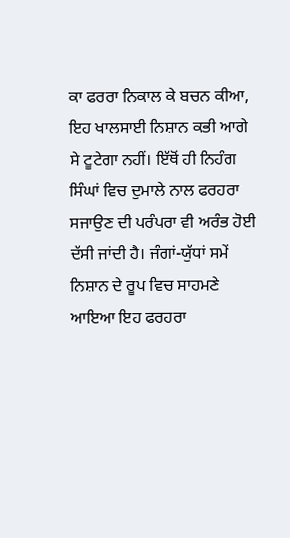ਕਾ ਫਰਰਾ ਨਿਕਾਲ ਕੇ ਬਚਨ ਕੀਆ, ਇਹ ਖਾਲਸਾਈ ਨਿਸ਼ਾਨ ਕਭੀ ਆਗੇ ਸੇ ਟੂਟੇਗਾ ਨਹੀਂ। ਇੱਥੋਂ ਹੀ ਨਿਹੰਗ ਸਿੰਘਾਂ ਵਿਚ ਦੁਮਾਲੇ ਨਾਲ ਫਰਹਰਾ ਸਜਾਉਣ ਦੀ ਪਰੰਪਰਾ ਵੀ ਅਰੰਭ ਹੋਈ ਦੱਸੀ ਜਾਂਦੀ ਹੈ। ਜੰਗਾਂ-ਯੁੱਧਾਂ ਸਮੇਂ ਨਿਸ਼ਾਨ ਦੇ ਰੂਪ ਵਿਚ ਸਾਹਮਣੇ ਆਇਆ ਇਹ ਫਰਹਰਾ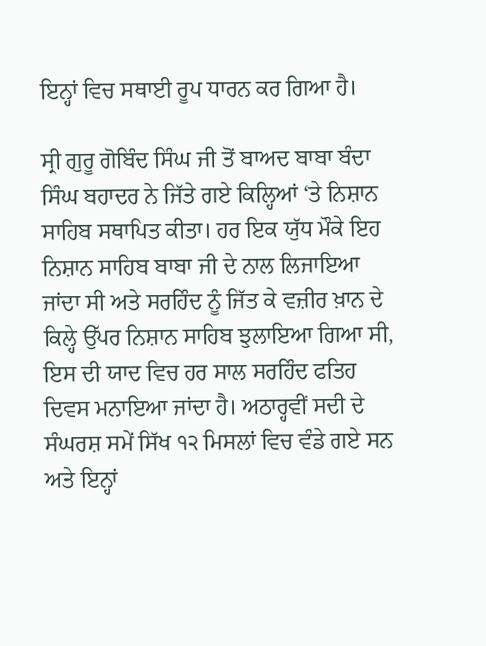ਇਨ੍ਹਾਂ ਵਿਚ ਸਥਾਈ ਰੂਪ ਧਾਰਨ ਕਰ ਗਿਆ ਹੈ।

ਸ੍ਰੀ ਗੁਰੂ ਗੋਬਿੰਦ ਸਿੰਘ ਜੀ ਤੋਂ ਬਾਅਦ ਬਾਬਾ ਬੰਦਾ ਸਿੰਘ ਬਹਾਦਰ ਨੇ ਜਿੱਤੇ ਗਏ ਕਿਲ੍ਹਿਆਂ ‘ਤੇ ਨਿਸ਼ਾਨ ਸਾਹਿਬ ਸਥਾਪਿਤ ਕੀਤਾ। ਹਰ ਇਕ ਯੁੱਧ ਮੌਕੇ ਇਹ ਨਿਸ਼ਾਨ ਸਾਹਿਬ ਬਾਬਾ ਜੀ ਦੇ ਨਾਲ ਲਿਜਾਇਆ ਜਾਂਦਾ ਸੀ ਅਤੇ ਸਰਹਿੰਦ ਨੂੰ ਜਿੱਤ ਕੇ ਵਜ਼ੀਰ ਖ਼ਾਨ ਦੇ ਕਿਲ੍ਹੇ ਉੱਪਰ ਨਿਸ਼ਾਨ ਸਾਹਿਬ ਝੁਲਾਇਆ ਗਿਆ ਸੀ, ਇਸ ਦੀ ਯਾਦ ਵਿਚ ਹਰ ਸਾਲ ਸਰਹਿੰਦ ਫਤਿਹ ਦਿਵਸ ਮਨਾਇਆ ਜਾਂਦਾ ਹੈ। ਅਠਾਰ੍ਹਵੀਂ ਸਦੀ ਦੇ ਸੰਘਰਸ਼ ਸਮੇਂ ਸਿੱਖ ੧੨ ਮਿਸਲਾਂ ਵਿਚ ਵੰਡੇ ਗਏ ਸਨ ਅਤੇ ਇਨ੍ਹਾਂ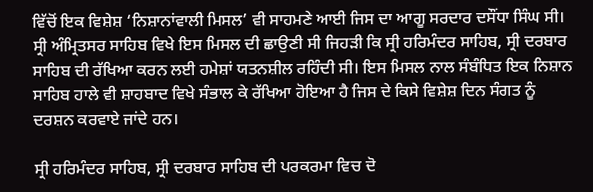ਵਿੱਚੋਂ ਇਕ ਵਿਸ਼ੇਸ਼ ‘ਨਿਸ਼ਾਨਾਂਵਾਲੀ ਮਿਸਲ’ ਵੀ ਸਾਹਮਣੇ ਆਈ ਜਿਸ ਦਾ ਆਗੂ ਸਰਦਾਰ ਦਸੌਂਧਾ ਸਿੰਘ ਸੀ। ਸ੍ਰੀ ਅੰਮ੍ਰਿਤਸਰ ਸਾਹਿਬ ਵਿਖੇ ਇਸ ਮਿਸਲ ਦੀ ਛਾਉਣੀ ਸੀ ਜਿਹੜੀ ਕਿ ਸ੍ਰੀ ਹਰਿਮੰਦਰ ਸਾਹਿਬ, ਸ੍ਰੀ ਦਰਬਾਰ ਸਾਹਿਬ ਦੀ ਰੱਖਿਆ ਕਰਨ ਲਈ ਹਮੇਸ਼ਾਂ ਯਤਨਸ਼ੀਲ ਰਹਿੰਦੀ ਸੀ। ਇਸ ਮਿਸਲ ਨਾਲ ਸੰਬੰਧਿਤ ਇਕ ਨਿਸ਼ਾਨ ਸਾਹਿਬ ਹਾਲੇ ਵੀ ਸ਼ਾਹਬਾਦ ਵਿਖੇ ਸੰਭਾਲ ਕੇ ਰੱਖਿਆ ਹੋਇਆ ਹੈ ਜਿਸ ਦੇ ਕਿਸੇ ਵਿਸ਼ੇਸ਼ ਦਿਨ ਸੰਗਤ ਨੂੰ ਦਰਸ਼ਨ ਕਰਵਾਏ ਜਾਂਦੇ ਹਨ।

ਸ੍ਰੀ ਹਰਿਮੰਦਰ ਸਾਹਿਬ, ਸ੍ਰੀ ਦਰਬਾਰ ਸਾਹਿਬ ਦੀ ਪਰਕਰਮਾ ਵਿਚ ਦੋ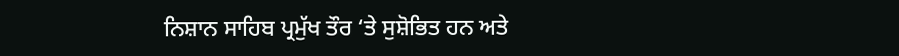ਨਿਸ਼ਾਨ ਸਾਹਿਬ ਪ੍ਰਮੁੱਖ ਤੌਰ ‘ਤੇ ਸੁਸ਼ੋਭਿਤ ਹਨ ਅਤੇ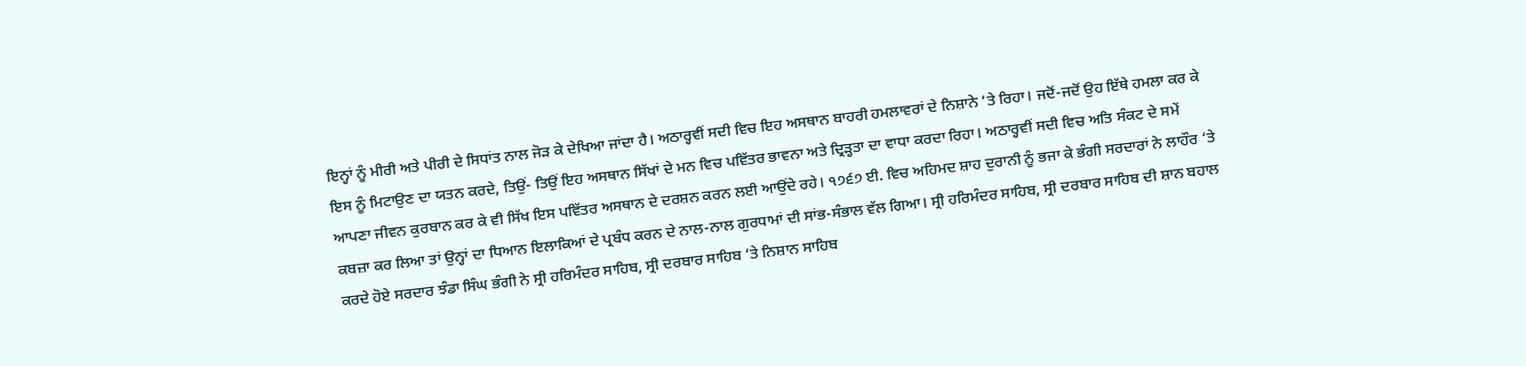ਇਨ੍ਹਾਂ ਨੂੰ ਮੀਰੀ ਅਤੇ ਪੀਰੀ ਦੇ ਸਿਧਾਂਤ ਨਾਲ ਜੋੜ ਕੇ ਦੇਖਿਆ ਜਾਂਦਾ ਹੈ। ਅਠਾਰ੍ਹਵੀਂ ਸਦੀ ਵਿਚ ਇਹ ਅਸਥਾਨ ਬਾਹਰੀ ਹਮਲਾਵਰਾਂ ਦੇ ਨਿਸ਼ਾਨੇ ‘ਤੇ ਰਿਹਾ। ਜਦੋਂ-ਜਦੋਂ ਉਹ ਇੱਥੇ ਹਮਲਾ ਕਰ ਕੇ ਇਸ ਨੂੰ ਮਿਟਾਉਣ ਦਾ ਯਤਨ ਕਰਦੇ, ਤਿਉਂ- ਤਿਉਂ ਇਹ ਅਸਥਾਨ ਸਿੱਖਾਂ ਦੇ ਮਨ ਵਿਚ ਪਵਿੱਤਰ ਭਾਵਨਾ ਅਤੇ ਦ੍ਰਿੜ੍ਹਤਾ ਦਾ ਵਾਧਾ ਕਰਦਾ ਰਿਹਾ। ਅਠਾਰ੍ਹਵੀਂ ਸਦੀ ਵਿਚ ਅਤਿ ਸੰਕਟ ਦੇ ਸਮੇਂ ਆਪਣਾ ਜੀਵਨ ਕੁਰਬਾਨ ਕਰ ਕੇ ਵੀ ਸਿੱਖ ਇਸ ਪਵਿੱਤਰ ਅਸਥਾਨ ਦੇ ਦਰਸ਼ਨ ਕਰਨ ਲਈ ਆਉਂਦੇ ਰਹੇ। ੧੭੬੭ ਈ. ਵਿਚ ਅਹਿਮਦ ਸ਼ਾਹ ਦੁਰਾਨੀ ਨੂੰ ਭਜਾ ਕੇ ਭੰਗੀ ਸਰਦਾਰਾਂ ਨੇ ਲਾਹੌਰ ‘ਤੇ ਕਬਜ਼ਾ ਕਰ ਲਿਆ ਤਾਂ ਉਨ੍ਹਾਂ ਦਾ ਧਿਆਨ ਇਲਾਕਿਆਂ ਦੇ ਪ੍ਰਬੰਧ ਕਰਨ ਦੇ ਨਾਲ-ਨਾਲ ਗੁਰਧਾਮਾਂ ਦੀ ਸਾਂਭ-ਸੰਭਾਲ ਵੱਲ ਗਿਆ। ਸ੍ਰੀ ਹਰਿਮੰਦਰ ਸਾਹਿਬ, ਸ੍ਰੀ ਦਰਬਾਰ ਸਾਹਿਬ ਦੀ ਸ਼ਾਨ ਬਹਾਲ ਕਰਦੇ ਹੋਏ ਸਰਦਾਰ ਝੰਡਾ ਸਿੰਘ ਭੰਗੀ ਨੇ ਸ੍ਰੀ ਹਰਿਮੰਦਰ ਸਾਹਿਬ, ਸ੍ਰੀ ਦਰਬਾਰ ਸਾਹਿਬ ‘ਤੇ ਨਿਸ਼ਾਨ ਸਾਹਿਬ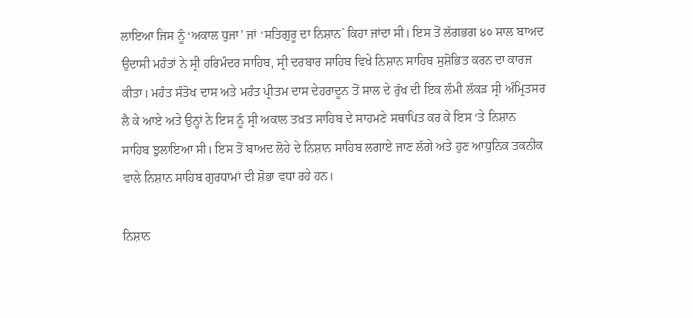ਲਾਇਆ ਜਿਸ ਨੂੰ ‘ਅਕਾਲ ਧੁਜਾ’ ਜਾਂ ‘ਸਤਿਗੁਰੂ ਦਾ ਨਿਸ਼ਾਨ` ਕਿਹਾ ਜਾਂਦਾ ਸੀ। ਇਸ ਤੋਂ ਲੱਗਭਗ ੪੦ ਸਾਲ ਬਾਅਦ ਉਦਾਸੀ ਮਹੰਤਾਂ ਨੇ ਸ੍ਰੀ ਹਰਿਮੰਦਰ ਸਾਹਿਬ, ਸ੍ਰੀ ਦਰਬਾਰ ਸਾਹਿਬ ਵਿਖੇ ਨਿਸ਼ਾਨ ਸਾਹਿਬ ਸੁਸ਼ੋਭਿਤ ਕਰਨ ਦਾ ਕਾਰਜ ਕੀਤਾ। ਮਹੰਤ ਸੰਤੋਖ ਦਾਸ ਅਤੇ ਮਹੰਤ ਪ੍ਰੀਤਮ ਦਾਸ ਦੇਹਰਾਦੂਨ ਤੋਂ ਸਾਲ ਦੇ ਰੁੱਖ ਦੀ ਇਕ ਲੰਮੀ ਲੱਕੜ ਸ੍ਰੀ ਅੰਮ੍ਰਿਤਸਰ ਲੈ ਕੇ ਆਏ ਅਤੇ ਉਨ੍ਹਾਂ ਨੇ ਇਸ ਨੂੰ ਸ੍ਰੀ ਅਕਾਲ ਤਖ਼ਤ ਸਾਹਿਬ ਦੇ ਸਾਹਮਣੇ ਸਥਾਪਿਤ ਕਰ ਕੇ ਇਸ ‘ਤੇ ਨਿਸ਼ਾਨ ਸਾਹਿਬ ਝੁਲਾਇਆ ਸੀ। ਇਸ ਤੋਂ ਬਾਅਦ ਲੋਹੇ ਦੇ ਨਿਸ਼ਾਨ ਸਾਹਿਬ ਲਗਾਏ ਜਾਣ ਲੱਗੇ ਅਤੇ ਹੁਣ ਆਧੁਨਿਕ ਤਕਨੀਕ ਵਾਲੇ ਨਿਸ਼ਾਨ ਸਾਹਿਬ ਗੁਰਧਾਮਾਂ ਦੀ ਸ਼ੋਭਾ ਵਧਾ ਰਹੇ ਹਨ।

ਨਿਸ਼ਾਨ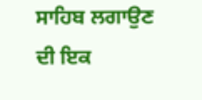ਸਾਹਿਬ ਲਗਾਉਣ ਦੀ ਇਕ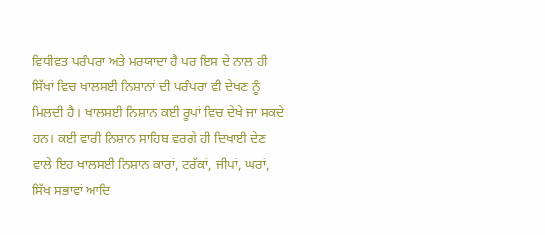ਵਿਧੀਵਤ ਪਰੰਪਰਾ ਅਤੇ ਮਰਯਾਦਾ ਹੈ ਪਰ ਇਸ ਦੇ ਨਾਲ ਹੀ ਸਿੱਖਾਂ ਵਿਚ ਖਾਲਸਈ ਨਿਸ਼ਾਨਾਂ ਦੀ ਪਰੰਪਰਾ ਵੀ ਦੇਖਣ ਨੂੰ ਮਿਲਦੀ ਹੈ। ਖਾਲਸਈ ਨਿਸ਼ਾਨ ਕਈ ਰੂਪਾਂ ਵਿਚ ਦੇਖੇ ਜਾ ਸਕਦੇ ਹਨ। ਕਈ ਵਾਰੀ ਨਿਸ਼ਾਨ ਸਾਹਿਬ ਵਰਗੇ ਹੀ ਦਿਖਾਈ ਦੇਣ ਵਾਲੇ ਇਹ ਖਾਲਸਈ ਨਿਸ਼ਾਨ ਕਾਰਾਂ, ਟਰੱਕਾਂ, ਜੀਪਾਂ, ਘਰਾਂ, ਸਿੱਖ ਸਭਾਵਾਂ ਆਦਿ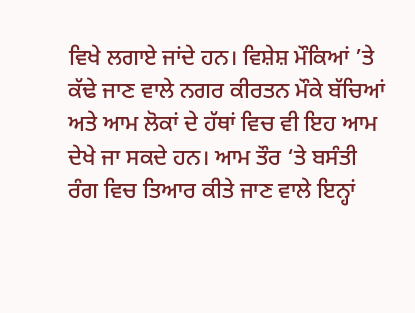ਵਿਖੇ ਲਗਾਏ ਜਾਂਦੇ ਹਨ। ਵਿਸ਼ੇਸ਼ ਮੌਕਿਆਂ ’ਤੇ ਕੱਢੇ ਜਾਣ ਵਾਲੇ ਨਗਰ ਕੀਰਤਨ ਮੌਕੇ ਬੱਚਿਆਂ ਅਤੇ ਆਮ ਲੋਕਾਂ ਦੇ ਹੱਥਾਂ ਵਿਚ ਵੀ ਇਹ ਆਮ ਦੇਖੇ ਜਾ ਸਕਦੇ ਹਨ। ਆਮ ਤੌਰ ‘ਤੇ ਬਸੰਤੀ ਰੰਗ ਵਿਚ ਤਿਆਰ ਕੀਤੇ ਜਾਣ ਵਾਲੇ ਇਨ੍ਹਾਂ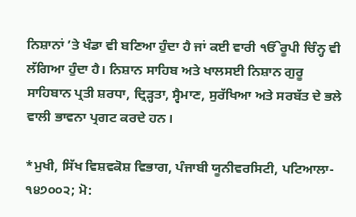ਨਿਸ਼ਾਨਾਂ ’ਤੇ ਖੰਡਾ ਵੀ ਬਣਿਆ ਹੁੰਦਾ ਹੈ ਜਾਂ ਕਈ ਵਾਰੀ ੴਰੂਪੀ ਚਿੰਨ੍ਹ ਵੀ ਲੱਗਿਆ ਹੁੰਦਾ ਹੈ। ਨਿਸ਼ਾਨ ਸਾਹਿਬ ਅਤੇ ਖਾਲਸਈ ਨਿਸ਼ਾਨ ਗੁਰੂ ਸਾਹਿਬਾਨ ਪ੍ਰਤੀ ਸ਼ਰਧਾ, ਦ੍ਰਿੜ੍ਹਤਾ, ਸ੍ਵੈਮਾਣ, ਸੁਰੱਖਿਆ ਅਤੇ ਸਰਬੱਤ ਦੇ ਭਲੇ ਵਾਲੀ ਭਾਵਨਾ ਪ੍ਰਗਟ ਕਰਦੇ ਹਨ।

*ਮੁਖੀ, ਸਿੱਖ ਵਿਸ਼ਵਕੋਸ਼ ਵਿਭਾਗ, ਪੰਜਾਬੀ ਯੂਨੀਵਰਸਿਟੀ, ਪਟਿਆਲਾ- ੧੪੭੦੦੨; ਮੋ: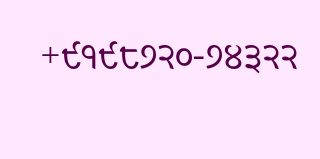+੯੧੯੮੭੨੦-੭੪੩੨੨